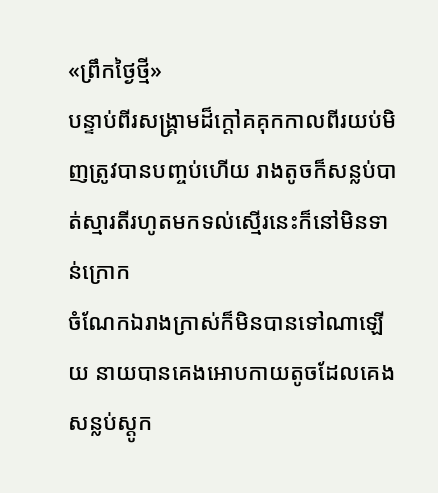«ព្រឹកថ្ងៃថ្មី»
បន្ទាប់ពីរសង្គ្រាមដ៏ក្តៅគគុកកាលពីរយប់មិញត្រូវបានបញ្ចប់ហេីយ រាងតូចក៏សន្លប់បាត់ស្មារតីរហូតមកទល់ស្មេីរនេះក៏នៅមិនទាន់ក្រោក
ចំណែកឯរាងក្រាស់ក៏មិនបានទៅណាឡេីយ នាយបានគេងអោបកាយតូចដែលគេងសន្លប់ស្ដូក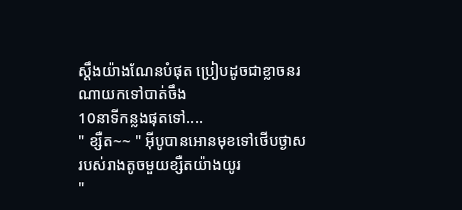ស្ដឹងយ៉ាងណែនបំផុត ប្រៀបដូចជាខ្លាចនរណាយកទៅបាត់ចឹង
10នាទីកន្លងផុតទៅ....
" ខ្សឺត~~ " អុីបូបានអោនមុខទៅថេីបថ្ងាសរបស់រាងតូចមួយខ្សឺតយ៉ាងយូរ
"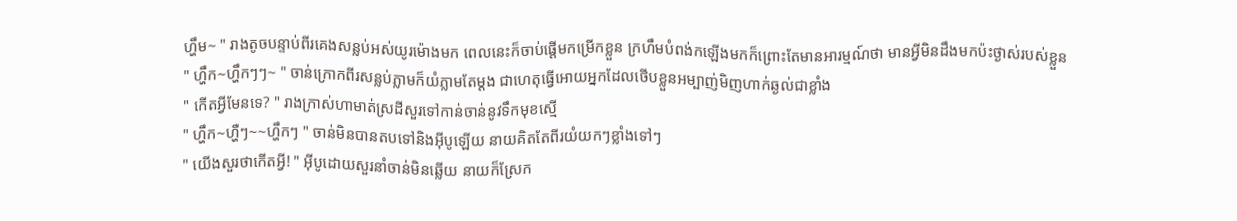ហ្ហឹម~ " រាងតូចបន្ទាប់ពីរគេងសន្លប់អស់យូរម៉ោងមក ពេលនេះក៏ចាប់ផ្តើមកម្រេីកខ្លួន ក្រហឹមបំពង់កឡេីងមកក៏ព្រោះតែមានអារម្មណ៍ថា មានអ្វីមិនដឹងមកប៉ះថ្ងាស់របស់ខ្លួន
" ហ្ហឹក~ហ្ហឹកៗៗ~ " ចាន់ក្រោកពីរសន្លប់ភ្លាមក៏យំភ្លាមតែម្ដង ជាហេតុធ្វើអោយអ្នកដែលថេីបខ្លួនអម្បាញ់មិញហាក់ឆ្ងល់ជាខ្លាំង
" កេីតអ្វីមែនទេ? " រាងក្រាស់ហាមាត់ស្រដីសួរទៅកាន់ចាន់នូវទឹកមុខស្មេី
" ហ្ហឹក~ហ្ហឺៗ~~ហ្ហឹកៗ " ចាន់មិនបានតបទៅនិងអុីបូឡេីយ នាយគិតតែពីរយំយកៗខ្លាំងទៅៗ
" យេីងសួរថាកេីតអ្វី! " អុីបូដោយសួរនាំចាន់មិនឆ្លើយ នាយក៏ស្រែក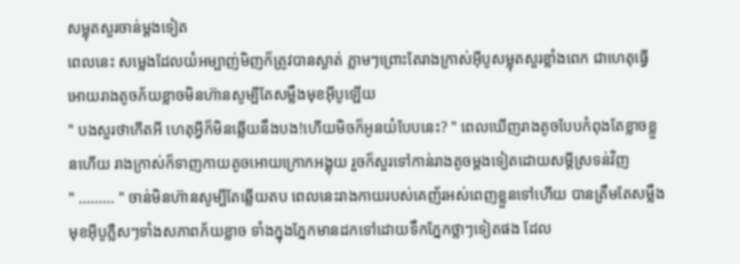សម្លុតសួរចាន់ម្ដងទៀត
ពេលនេះ សម្លេងដែលយំអម្បាញ់មិញក៏ត្រូវបានស្ងាត់ ភ្លាមៗព្រោះតែរាងក្រាស់អុីបូសម្លុតសួរខ្លាំងពេក ជាហេតុធ្វើអោយរាងតូចភ័យខ្លាចមិនហ៊ានសូម្បីតែសម្លឹងមុខអុីបូឡេីយ
" បងសួរថាកេីតអី ហេតុអ្វីក៏មិនឆ្លើយនឹងបង!ហើយមិចក៏អូនយំបែបនេះ? " ពេលឃើញរាងតូចបែបកំពុងតែខ្លាចខ្លួនហើយ រាងក្រាស់ក៏ទាញកាយតូចអោយក្រោកអង្គុយ រួចក៏សួរទៅកាន់រាងតូចម្ដងទៀតដោយសម្ដីស្រទន់វិញ
" ......... " ចាន់មិនហ៊ានសូម្បីតែឆ្លេីយតប ពេលនេះរាងកាយរបស់គេញ័រអស់ពេញខ្លួនទៅហើយ បានត្រឹមតែសម្លឹងមុខអុីបូភ្លឺសៗទាំងសភាពភ័យខ្លាច ទាំងក្នុងភ្នែកមានដកទៅដោយទឹកភ្នែកថ្លាៗទៀតផង ដែល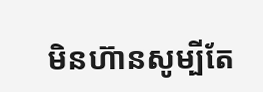មិនហ៊ានសូម្បីតែ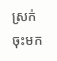ស្រក់ចុះមក